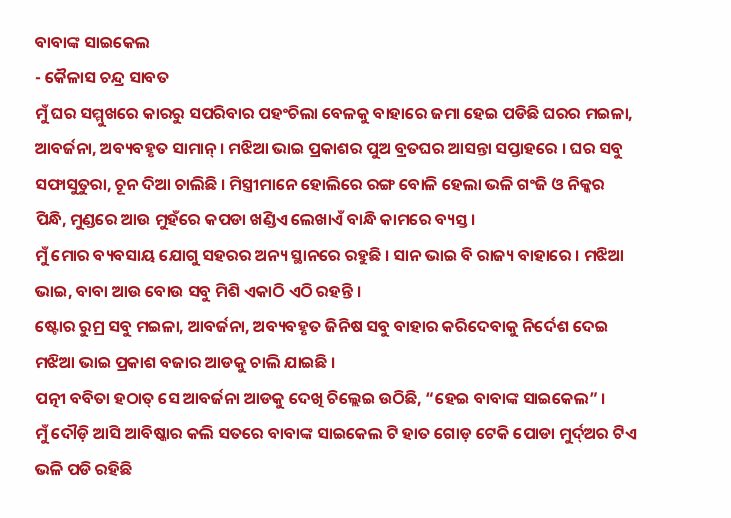ବାବାଙ୍କ ସାଇକେଲ
- କୈଳାସ ଚନ୍ଦ୍ର ସାବତ
ମୁଁ ଘର ସମ୍ମୁଖରେ କାରରୁ ସପରିବାର ପହଂଚିଲା ବେଳକୁ ବାହାରେ ଜମା ହେଇ ପଡିଛି ଘରର ମଇଳା, ଆବର୍ଜନା, ଅବ୍ୟବହୃତ ସାମାନ୍ । ମଝିଆ ଭାଇ ପ୍ରକାଶର ପୁଅ ବ୍ରତଘର ଆସନ୍ତା ସପ୍ତାହରେ । ଘର ସବୁ ସଫାସୁତୁରା, ଚୂନ ଦିଆ ଚାଲିଛି । ମିସ୍ତ୍ରୀମାନେ ହୋଲିରେ ରଙ୍ଗ ବୋଳି ହେଲା ଭଳି ଗଂଜି ଓ ନିକ୍କର ପିନ୍ଧି, ମୁଣ୍ଡରେ ଆଉ ମୁହଁରେ କପଡା ଖଣ୍ଡିଏ ଲେଖାଏଁ ବାନ୍ଧି କାମରେ ବ୍ୟସ୍ତ ।
ମୁଁ ମୋର ବ୍ୟବସାୟ ଯୋଗୁ ସହରର ଅନ୍ୟ ସ୍ଥାନରେ ରହୁଛି । ସାନ ଭାଇ ବି ରାଜ୍ୟ ବାହାରେ । ମଝିଆ ଭାଇ, ବାବା ଆଉ ବୋଉ ସବୁ ମିଶି ଏକାଠି ଏଠି ରହନ୍ତି ।
ଷ୍ଟୋର ରୁମ୍ର ସବୁ ମଇଳା, ଆବର୍ଜନା, ଅବ୍ୟବହୃତ ଜିନିଷ ସବୁ ବାହାର କରିଦେବାକୁ ନିର୍ଦେଶ ଦେଇ ମଝିଆ ଭାଇ ପ୍ରକାଶ ବଜାର ଆଡକୁ ଚାଲି ଯାଇଛି ।
ପତ୍ନୀ ବବିତା ହଠାତ୍ ସେ ଆବର୍ଜନା ଆଡକୁ ଦେଖି ଚିଲ୍ଲେଇ ଉଠିଛି, “ହେଇ ବାବାଙ୍କ ସାଇକେଲ” ।
ମୁଁ ଦୌଡ଼ି ଆସି ଆବିଷ୍କାର କଲି ସତରେ ବାବାଙ୍କ ସାଇକେଲ ଟି ହାତ ଗୋଡ଼ ଟେକି ପୋଡା ମୁର୍ଦ୍ଅର ଟିଏ ଭଳି ପଡି ରହିଛି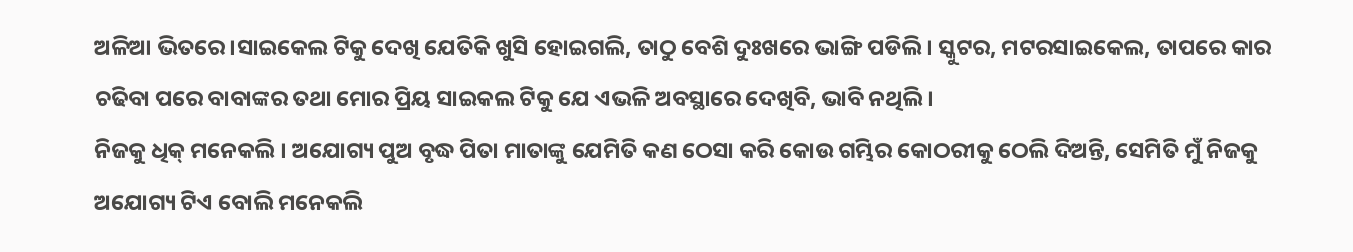ଅଳିଆ ଭିତରେ ।ସାଇକେଲ ଟିକୁ ଦେଖି ଯେତିକି ଖୁସି ହୋଇଗଲି, ତାଠୁ ବେଶି ଦୁଃଖରେ ଭାଙ୍ଗି ପଡିଲି । ସ୍କୁଟର, ମଟରସାଇକେଲ, ତାପରେ କାର ଚଢିବା ପରେ ବାବାଙ୍କର ତଥା ମୋର ପ୍ରିୟ ସାଇକଲ ଟିକୁ ଯେ ଏଭଳି ଅବସ୍ଥାରେ ଦେଖିବି, ଭାବି ନଥିଲି ।
ନିଜକୁ ଧିକ୍ ମନେକଲି । ଅଯୋଗ୍ୟ ପୁଅ ବୃଦ୍ଧ ପିତା ମାତାଙ୍କୁ ଯେମିତି କଣ ଠେସା କରି କୋଉ ଗମ୍ଭିର କୋଠରୀକୁ ଠେଲି ଦିଅନ୍ତି, ସେମିତି ମୁଁ ନିଜକୁ ଅଯୋଗ୍ୟ ଟିଏ ବୋଲି ମନେକଲି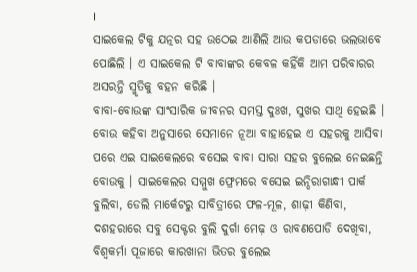।
ସାଇକେଲ ଟିକୁ ଯତ୍ନର ସହ ଉଠେଇ ଆଣିଲି ଆଉ କପଡାରେ ଭଲଭାବେ ପୋଛିଲି । ଏ ସାଇକେଲ ଟି ବାବାଙ୍କର କେବଳ କହିଁକି ଆମ ପରିବାରର ଅସରନ୍ତି ସ୍ମୃତିକୁ ବହନ କରିଛି ।
ବାବା-ବୋଉଙ୍କ ସାଂସାରିକ ଜୀବନର ସମସ୍ତ ଦୁଃଖ, ସୁଖର ସାଥି ହେଇଛି । ବୋଉ କହିବା ଅନୁସାରେ ସେମାନେ ନୂଆ ବାହାହେଇ ଏ ସହରକୁ ଆସିବା ପରେ ଏଇ ସାଇକେଲରେ ବସେଇ ବାବା ସାରା ସହର ବୁଲେଇ ନେଇଛନ୍ତି ବୋଉକୁ । ସାଇକେଲର ସମ୍ମୁଖ ଫ୍ରେମରେ ବସେଇ ଇନ୍ଦିରାଗାନ୍ଧୀ ପାର୍କ ବୁଲିବା, ଡେଲି ମାର୍କେଟରୁ ସାବିତ୍ରୀରେ ଫଳ-ମୂଳ, ଶାଢ଼ୀ କିଣିବା, ଦଶହରାରେ ସବୁ ସେକ୍ଟର ବୁଲି ଦୁର୍ଗା ମେଢ଼ ଓ ରାବଣପୋଡି ଦେଖିବା, ବିଶ୍ୱକର୍ମା ପୂଜାରେ କାରଖାନା ଭିତର ବୁଲେଇ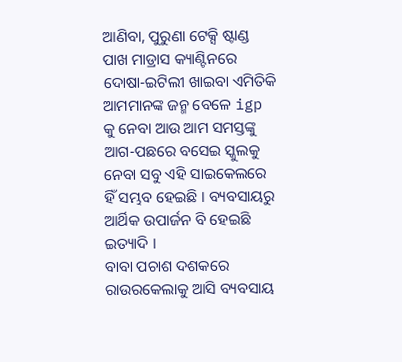ଆଣିବା, ପୁରୁଣା ଟେକ୍ସି ଷ୍ଟାଣ୍ଡ ପାଖ ମାଡ୍ରାସ କ୍ୟାଣ୍ଟିନରେ ଦୋଷା-ଇଟିଲୀ ଖାଇବା ଏମିତିକି ଆମମାନଙ୍କ ଜନ୍ମ ବେଳେ igp କୁ ନେବା ଆଉ ଆମ ସମସ୍ତଙ୍କୁ ଆଗ-ପଛରେ ବସେଇ ସ୍କୁଲକୁ ନେବା ସବୁ ଏହି ସାଇକେଲରେ ହିଁ ସମ୍ଭବ ହେଇଛି । ବ୍ୟବସାୟରୁ ଆର୍ଥିକ ଉପାର୍ଜନ ବି ହେଇଛି ଇତ୍ୟାଦି ।
ବାବା ପଚାଶ ଦଶକରେ ରାଉରକେଲାକୁ ଆସି ବ୍ୟବସାୟ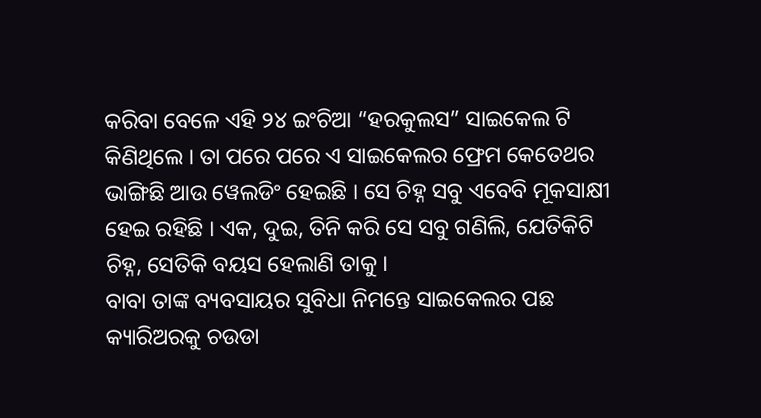କରିବା ବେଳେ ଏହି ୨୪ ଇଂଚିଆ “ହରକୁଲସ” ସାଇକେଲ ଟି କିଣିଥିଲେ । ତା ପରେ ପରେ ଏ ସାଇକେଲର ଫ୍ରେମ କେତେଥର ଭାଙ୍ଗିଛି ଆଉ ୱେଲଡିଂ ହେଇଛି । ସେ ଚିହ୍ନ ସବୁ ଏବେବି ମୂକସାକ୍ଷୀ ହେଇ ରହିଛି । ଏକ, ଦୁଇ, ତିନି କରି ସେ ସବୁ ଗଣିଲି, ଯେତିକିଟି ଚିହ୍ନ, ସେତିକି ବୟସ ହେଲାଣି ତାକୁ ।
ବାବା ତାଙ୍କ ବ୍ୟବସାୟର ସୁବିଧା ନିମନ୍ତେ ସାଇକେଲର ପଛ କ୍ୟାରିଅରକୁ ଚଉଡା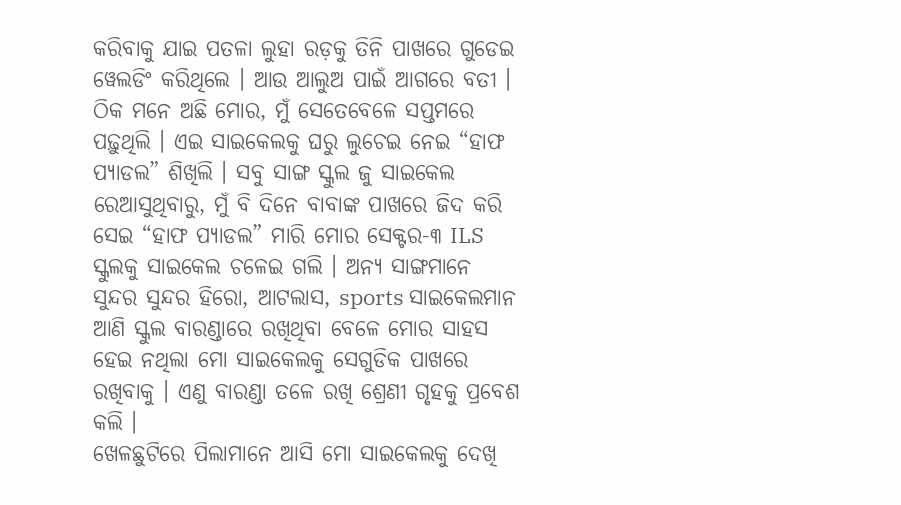କରିବାକୁ ଯାଇ ପତଳା ଲୁହା ରଡ଼କୁ ତିନି ପାଖରେ ଗୁଡେଇ ୱେଲଡିଂ କରିଥିଲେ । ଆଉ ଆଲୁଅ ପାଇଁ ଆଗରେ ବତୀ ।
ଠିକ ମନେ ଅଛି ମୋର, ମୁଁ ସେତେବେଳେ ସପ୍ତମରେ ପଢ଼ୁଥିଲି । ଏଇ ସାଇକେଲକୁ ଘରୁ ଲୁଚେଇ ନେଇ “ହାଫ ପ୍ୟାଡଲ” ଶିଖିଲି । ସବୁ ସାଙ୍ଗ ସ୍କୁଲ ଜୁ ସାଇକେଲ ରେଆସୁଥିବାରୁ, ମୁଁ ବି ଦିନେ ବାବାଙ୍କ ପାଖରେ ଜିଦ କରି ସେଇ “ହାଫ ପ୍ୟାଡଲ” ମାରି ମୋର ସେକ୍ଟର-୩ ILS ସ୍କୁଲକୁ ସାଇକେଲ ଚଳେଇ ଗଲି । ଅନ୍ୟ ସାଙ୍ଗମାନେ ସୁନ୍ଦର ସୁନ୍ଦର ହିରୋ, ଆଟଲାସ, sports ସାଇକେଲମାନ ଆଣି ସ୍କୁଲ ବାରଣ୍ଡାରେ ରଖିଥିବା ବେଳେ ମୋର ସାହସ ହେଇ ନଥିଲା ମୋ ସାଇକେଲକୁ ସେଗୁଡିକ ପାଖରେ ରଖିବାକୁ । ଏଣୁ ବାରଣ୍ଡା ତଳେ ରଖି ଶ୍ରେଣୀ ଗୃହକୁ ପ୍ରବେଶ କଲି ।
ଖେଳଛୁଟିରେ ପିଲାମାନେ ଆସି ମୋ ସାଇକେଲକୁ ଦେଖି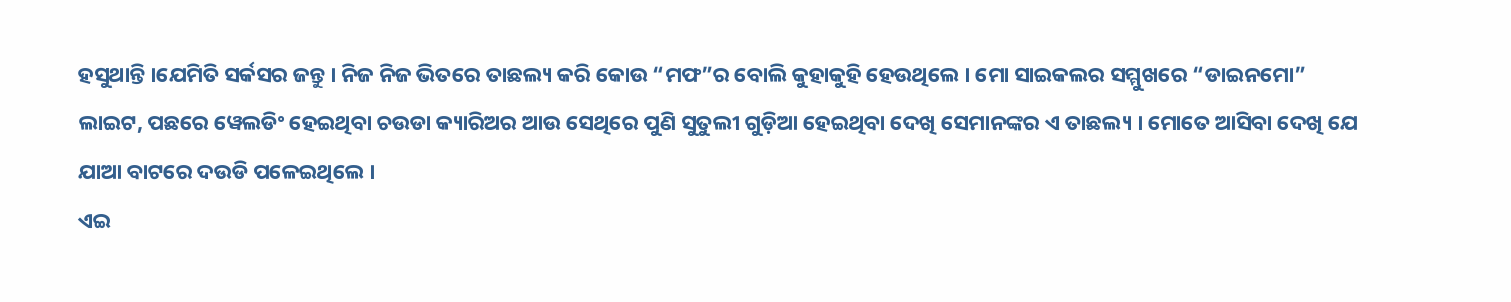ହସୁଥାନ୍ତି ।ଯେମିତି ସର୍କସର ଜନ୍ତୁ । ନିଜ ନିଜ ଭିତରେ ତାଛଲ୍ୟ କରି କୋଉ “ମଫ”ର ବୋଲି କୁହାକୁହି ହେଉଥିଲେ । ମୋ ସାଇକଲର ସମ୍ମୁଖରେ “ଡାଇନମୋ” ଲାଇଟ, ପଛରେ ୱେଲଡିଂ ହେଇଥିବା ଚଉଡା କ୍ୟାରିଅର ଆଉ ସେଥିରେ ପୁଣି ସୁତୁଲୀ ଗୁଡ଼ିଆ ହେଇଥିବା ଦେଖି ସେମାନଙ୍କର ଏ ତାଛଲ୍ୟ । ମୋତେ ଆସିବା ଦେଖି ଯେ ଯାଆ ବାଟରେ ଦଉଡି ପଳେଇଥିଲେ ।
ଏଇ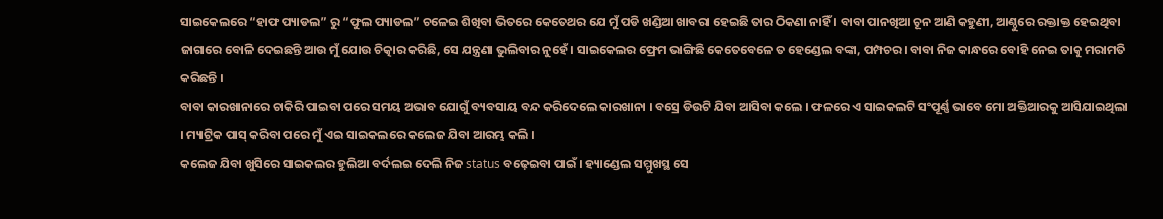ସାଇକେଲରେ “ହାଫ ପ୍ୟାଡଲ” ରୁ “ଫୁଲ ପ୍ୟାଡଲ” ଚଳେଇ ଶିଖିବା ଭିତରେ କେତେଥର ଯେ ମୁଁ ପଡି ଖଣ୍ଡିଆ ଖାବରା ହେଇଛି ତାର ଠିକଣା ନାହିଁ । ବାବା ପାନଖିଆ ଚୂନ ଆଣି କହୁଣୀ, ଆଣ୍ଠୁରେ ରକ୍ତାକ୍ତ ହେଇଥିବା ଜାଗାରେ ବୋଳି ଦେଇଛନ୍ତି ଆଉ ମୁଁ ଯୋଉ ଚିତ୍କାର କରିଛି, ସେ ଯନ୍ତ୍ରଣା ଭୁଲିବାର ନୁହେଁ । ସାଇକେଲର ଫ୍ରେମ ଭାଙ୍ଗିଛି କେତେବେଳେ ତ ହେଣ୍ଡେଲ ବଙ୍କା, ପମ୍ପଚର। ବାବା ନିଜ କାନ୍ଧରେ ବୋହି ନେଇ ତାକୁ ମରାମତି କରିଛନ୍ତି ।
ବାବା କାରଖାନାରେ ଚାକିରି ପାଇବା ପରେ ସମୟ ଅଭାବ ଯୋଗୁଁ ବ୍ୟବସାୟ ବନ୍ଦ କରିଦେଲେ କାରଖାନା । ବସ୍ରେ ଡିଉଟି ଯିବା ଆସିବା କଲେ । ଫଳରେ ଏ ସାଇକଲଟି ସଂପୂର୍ଣ୍ଣ ଭାବେ ମୋ ଅକ୍ତିଆରକୁ ଆସିଯାଇଥିଲା । ମ୍ୟାଟ୍ରିକ ପାସ୍ କରିବା ପରେ ମୁଁ ଏଇ ସାଇକଲରେ କଲେଜ ଯିବା ଆରମ୍ଭ କଲି ।
କଲେଜ ଯିବା ଖୁସିରେ ସାଇକଲର ହୁଲିଆ ବର୍ଦଲଇ ଦେଲି ନିଜ status ବଢ଼େଇବା ପାଇଁ । ହ୍ୟାଣ୍ଡେଲ ସମ୍ମୁଖସ୍ଥ ସେ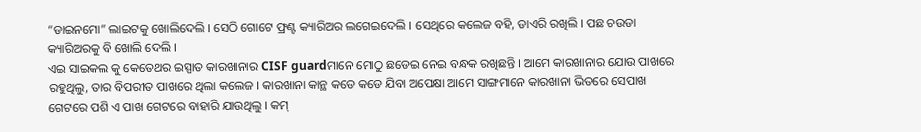“ଡାଇନମୋ” ଲାଇଟକୁ ଖୋଲିଦେଲି । ସେଠି ଗୋଟେ ଫ୍ରଣ୍ଟ କ୍ୟାରିଅର ଲଗେଇଦେଲି । ସେଥିରେ କଲେଜ ବହି, ଡାଏରି ରଖିଲି । ପଛ ଚଉଡା କ୍ୟାରିଅରକୁ ବି ଖୋଲି ଦେଲି ।
ଏଇ ସାଇକଲ କୁ କେତେଥର ଇସ୍ପାତ କାରଖାନାର CISF guardମାନେ ମୋଠୁ ଛଡେଇ ନେଇ ବନ୍ଧକ ରଖିଛନ୍ତି । ଆମେ କାରଖାନାର ଯୋଉ ପାଖରେ ରହୁଥିଲୁ, ତାର ବିପରୀତ ପାଖରେ ଥିଲା କଲେଜ । କାରଖାନା କାନ୍ଥ କଡେ କଡେ ଯିବା ଅପେକ୍ଷା ଆମେ ସାଙ୍ଗମାନେ କାରଖାନା ଭିତରେ ସେପାଖ ଗେଟରେ ପଶି ଏ ପାଖ ଗେଟରେ ବାହାରି ଯାଉଥିଲୁ । କମ୍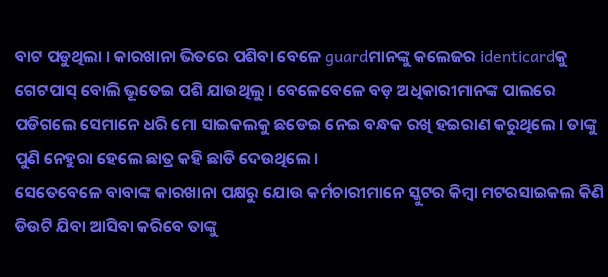ବାଟ ପଡୁଥିଲା । କାରଖାନା ଭିତରେ ପଶିବା ବେଳେ guardମାନଙ୍କୁ କଲେଜର identicardକୁ ଗେଟପାସ୍ ବୋଲି ଭୂତେଇ ପଶି ଯାଉଥିଲୁ । ବେଳେବେଳେ ବଡ଼ ଅଧିକାରୀମାନଙ୍କ ପାଲରେ ପଡିଗଲେ ସେମାନେ ଧରି ମୋ ସାଇକଲକୁ ଛଡେଇ ନେଇ ବନ୍ଧକ ରଖି ହଇରାଣ କରୁଥିଲେ । ତାଙ୍କୁ ପୁଣି ନେହୁରା ହେଲେ ଛାତ୍ର କହି ଛାଡି ଦେଉଥିଲେ ।
ସେତେବେଳେ ବାବାଙ୍କ କାରଖାନା ପକ୍ଷରୁ ଯୋଉ କର୍ମଚାରୀମାନେ ସ୍କୁଟର କିମ୍ବା ମଟରସାଇକଲ କିଣି ଡିଉଟି ଯିବା ଆସିବା କରିବେ ତାଙ୍କୁ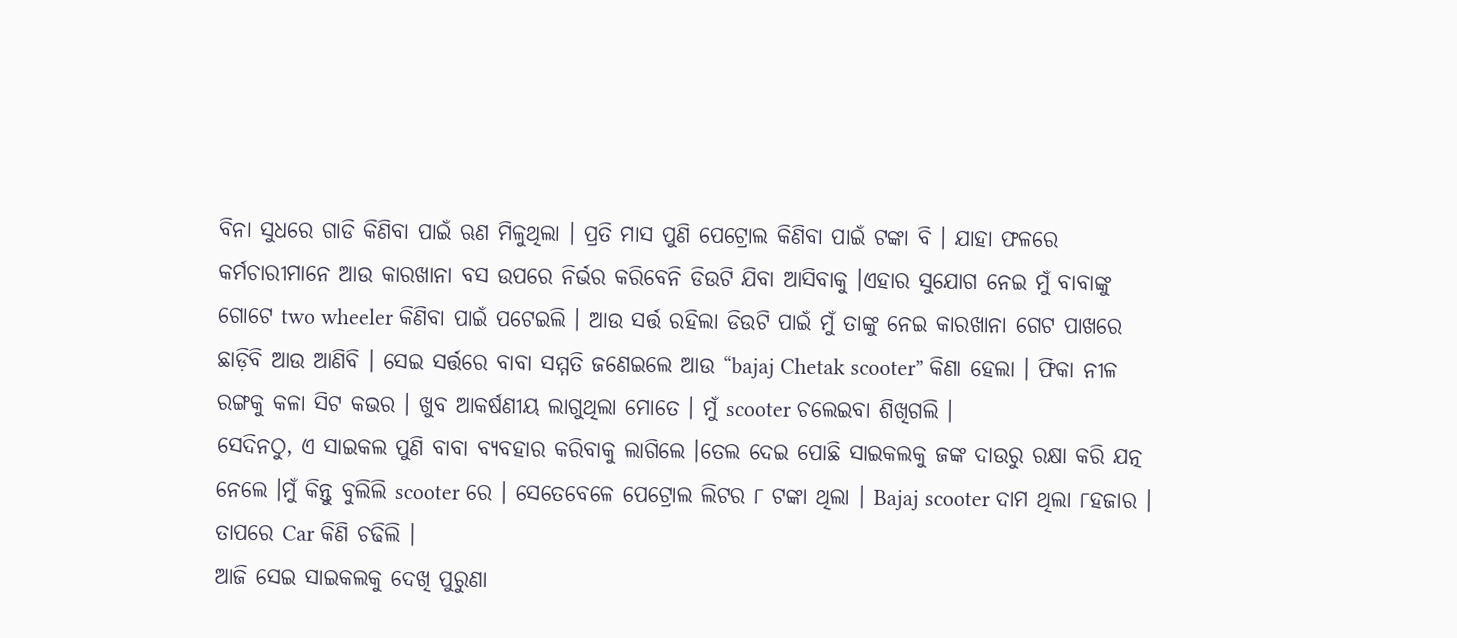ବିନା ସୁଧରେ ଗାଡି କିଣିବା ପାଇଁ ଋଣ ମିଳୁଥିଲା । ପ୍ରତି ମାସ ପୁଣି ପେଟ୍ରୋଲ କିଣିବା ପାଇଁ ଟଙ୍କା ବି । ଯାହା ଫଳରେ କର୍ମଚାରୀମାନେ ଆଉ କାରଖାନା ବସ ଉପରେ ନିର୍ଭର କରିବେନି ଡିଉଟି ଯିବା ଆସିବାକୁ ।ଏହାର ସୁଯୋଗ ନେଇ ମୁଁ ବାବାଙ୍କୁ ଗୋଟେ two wheeler କିଣିବା ପାଇଁ ପଟେଇଲି । ଆଉ ସର୍ତ୍ତ ରହିଲା ଡିଉଟି ପାଇଁ ମୁଁ ତାଙ୍କୁ ନେଇ କାରଖାନା ଗେଟ ପାଖରେ ଛାଡ଼ିବି ଆଉ ଆଣିବି । ସେଇ ସର୍ତ୍ତରେ ବାବା ସମ୍ମତି ଜଣେଇଲେ ଆଉ “bajaj Chetak scooter” କିଣା ହେଲା । ଫିକା ନୀଳ ରଙ୍ଗକୁ କଳା ସିଟ କଭର । ଖୁବ ଆକର୍ଷଣୀୟ ଲାଗୁଥିଲା ମୋତେ । ମୁଁ scooter ଚଲେଇବା ଶିଖିଗଲି ।
ସେଦିନଠୁ, ଏ ସାଇକଲ ପୁଣି ବାବା ବ୍ୟବହାର କରିବାକୁ ଲାଗିଲେ ।ତେଲ ଦେଇ ପୋଛି ସାଇକଲକୁ ଜଙ୍କ ଦାଉରୁ ରକ୍ଷା କରି ଯତ୍ନ ନେଲେ ।ମୁଁ କିନ୍ତୁ ବୁଲିଲି scooter ରେ । ସେତେବେଳେ ପେଟ୍ରୋଲ ଲିଟର ୮ ଟଙ୍କା ଥିଲା । Bajaj scooter ଦାମ ଥିଲା ୮ହଜାର । ତାପରେ Car କିଣି ଚଢିଲି ।
ଆଜି ସେଇ ସାଇକଲକୁ ଦେଖି ପୁରୁଣା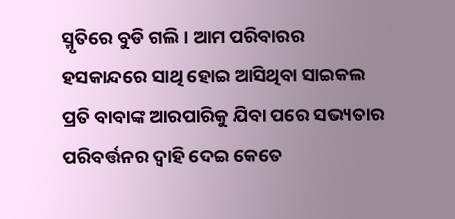ସ୍ମୃତିରେ ବୁଡି ଗଲି । ଆମ ପରିବାରର ହସକାନ୍ଦରେ ସାଥି ହୋଇ ଆସିଥିବା ସାଇକଲ ପ୍ରତି ବାବାଙ୍କ ଆରପାରିକୁ ଯିବା ପରେ ସଭ୍ୟତାର ପରିବର୍ତ୍ତନର ଦ୍ୱାହି ଦେଇ କେତେ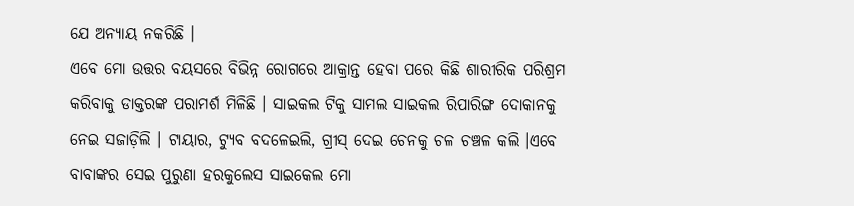ଯେ ଅନ୍ୟାୟ ନକରିଛି ।
ଏବେ ମୋ ଉତ୍ତର ବୟସରେ ବିଭିନ୍ନ ରୋଗରେ ଆକ୍ରାନ୍ତ ହେବା ପରେ କିଛି ଶାରୀରିକ ପରିଶ୍ରମ କରିବାକୁ ଡାକ୍ତରଙ୍କ ପରାମର୍ଶ ମିଳିଛି । ସାଇକଲ ଟିକୁ ସାମଲ ସାଇକଲ ରିପାରିଙ୍ଗ ଦୋକାନକୁ ନେଇ ସଜାଡ଼ିଲି । ଟାୟାର, ଟ୍ୟୁବ ବଦଳେଇଲି, ଗ୍ରୀସ୍ ଦେଇ ଚେନକୁ ଚଳ ଚଞ୍ଚଳ କଲି ।ଏବେ ବାବାଙ୍କର ସେଇ ପୁରୁଣା ହରକୁଲେସ ସାଇକେଲ ମୋ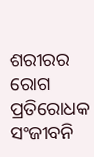ଶରୀରର ରୋଗ ପ୍ରତିରୋଧକ ସଂଜୀବନି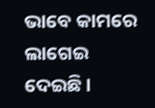ଭାବେ କାମରେ ଲାଗେଇ ଦେଇଛି ।